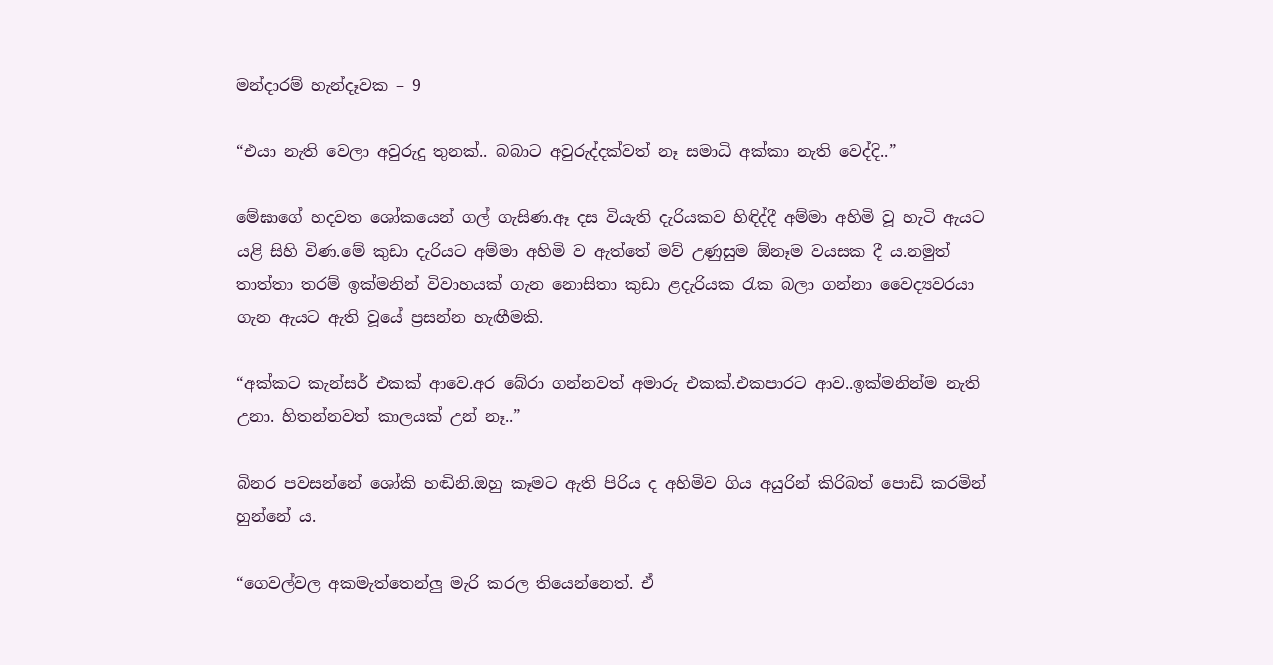මන්දාරම් හැන්දෑවක – 9

“එයා නැති වෙලා අවුරුදු තුනක්.. බබාට අවුරුද්දක්වත් නෑ සමාධි අක්කා නැති වෙද්දි..”

මේඝාගේ හදවත ශෝකයෙන් ගල් ගැසිණ.ඈ දස වියැති දැරියකව හිඳිද්දී අම්මා අහිමි වූ හැටි ඇයට යළි සිහි විණ.මේ කුඩා දැරියට අම්මා අහිමි ව ඇත්තේ මව් උණුසුම ඕනෑම වයසක දී ය.නමුත් තාත්තා තරම් ඉක්මනින් විවාහයක් ගැන නොසිතා කුඩා ළදැරියක රැක බලා ගන්නා වෛද්‍යවරයා ගැන ඇයට ඇති වූයේ ප්‍රසන්න හැඟීමකි.

“අක්කට කැන්සර් එකක් ආවෙ.අර බේරා ගන්නවත් අමාරු එකක්.එකපාරට ආව..ඉක්මනින්ම නැති උනා. හිතන්නවත් කාලයක් උන් නෑ..”

බිනර පවසන්නේ ශෝකි හඬිනි.ඔහු කෑමට ඇති පිරිය ද අහිමිව ගිය අයුරින් කිරිබත් පොඩි කරමින් හුන්නේ ය.

“ගෙවල්වල අකමැත්තෙන්ලු මැරි කරල තියෙන්නෙත්. ඒ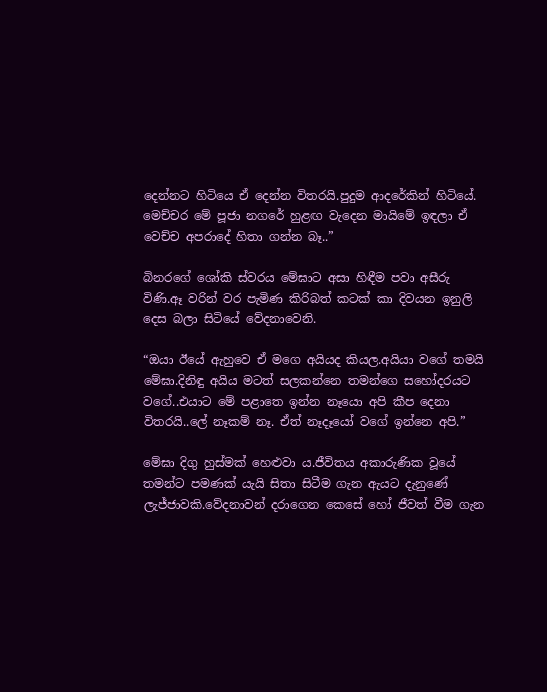දෙන්නට හිටියෙ ඒ දෙන්න විතරයි.පුදුම ආදරේකින් හිටියේ. මෙච්චර මේ පූජා නගරේ හුළඟ වැදෙන මායිමේ ඉඳලා ඒ වෙච්ච අපරාදේ හිතා ගන්න බෑ..”

බිනරගේ ශෝකි ස්වරය මේඝාට අසා හිඳීම පවා අසීරු විණි.ඈ වරින් වර පැමිණ කිරිබත් කටක් කා දිවයන ඉනුලි දෙස බලා සිටියේ වේදනාවෙනි.

“ඔයා ඊයේ ඇහුවෙ ඒ මගෙ අයියද කියල.අයියා වගේ තමයි මේඝා.දිනිඳු අයිය මටත් සලකන්නෙ තමන්ගෙ සහෝදරයට වගේ..එයාට මේ පළාතෙ ඉන්න නෑයො අපි කීප දෙනා විතරයි..ලේ නෑකම් නෑ. ඒත් නෑදෑයෝ වගේ ඉන්නෙ අපි.”

මේඝා දිගු හුස්මක් හෙළුවා ය.ජීවිතය අකාරුණික වූයේ තමන්ට පමණක් යැයි සිතා සිටීම ගැන ඇයට දැනුණේ ලැජ්ජාවකි.වේදනාවන් දරාගෙන කෙසේ හෝ ජීවත් වීම ගැන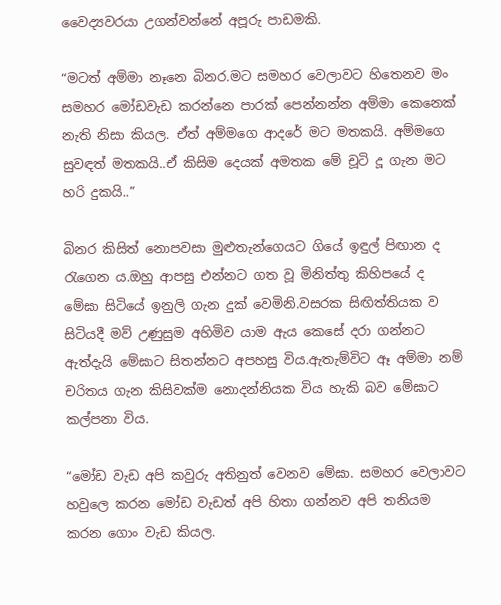වෛද්‍යවරයා උගන්වන්නේ අපූරු පාඩමකි.

“මටත් අම්මා නෑනෙ බිනර.මට සමහර වෙලාවට හිතෙනව මං සමහර මෝඩවැඩ කරන්නෙ පාරක් පෙන්නන්න අම්මා කෙනෙක් නැති නිසා කියල. ඒත් අම්මගෙ ආදරේ මට මතකයි. අම්මගෙ සුවඳත් මතකයි..ඒ කිසිම දෙයක් අමතක මේ චූටි දූ ගැන මට හරි දුකයි..”

බිනර කිසිත් නොපවසා මුළුතැන්ගෙයට ගියේ ඉඳුල් පිඟාන ද රැගෙන ය.ඔහු ආපසු එන්නට ගත වූ මිනිත්තු කිහිපයේ ද මේඝා සිටියේ ඉනුලි ගැන දුක් වෙමිනි.වසරක සිඟිත්තියක ව සිටියදී මව් උණුසුම අහිමිව යාම ඇය කෙසේ දරා ගන්නට ඇත්දැයි මේඝාට සිතන්නට අපහසු විය.ඇතැම්විට ඈ අම්මා නම් චරිතය ගැන කිසිවක්ම නොදන්නියක විය හැකි බව මේඝාට කල්පනා විය.

“මෝඩ වැඩ අපි කවුරු අතිනුත් වෙනව මේඝා. සමහර වෙලාවට හවුලෙ කරන මෝඩ වැඩත් අපි හිතා ගන්නව අපි තනියම කරන ගොං වැඩ කියල.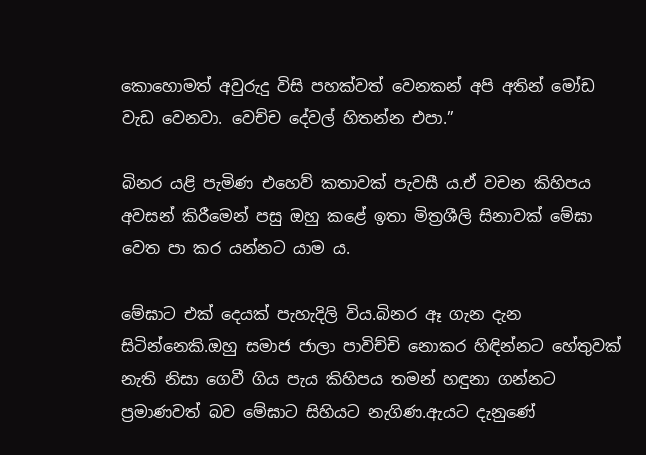කොහොමත් අවුරුදු විසි පහක්වත් වෙනකන් අපි අතින් මෝඩ වැඩ වෙනවා. වෙච්ච දේවල් හිතන්න එපා.”

බිනර යළි පැමිණ එහෙව් කතාවක් පැවසී ය.ඒ වචන කිහිපය අවසන් කිරීමෙන් පසු ඔහු කළේ ඉතා මිත්‍රශීලි සිනාවක් මේඝා වෙත පා කර යන්නට යාම ය.

මේඝාට එක් දෙයක් පැහැදිලි විය.බිනර ඈ ගැන දැන සිටින්නෙකි.ඔහු සමාජ ජාලා පාවිච්චි නොකර හිඳින්නට හේතුවක් නැති නිසා ගෙවී ගිය පැය කිහිපය තමන් හඳුනා ගන්නට ප්‍රමාණවත් බව මේඝාට සිහියට නැගිණ.ඇයට දැනුණේ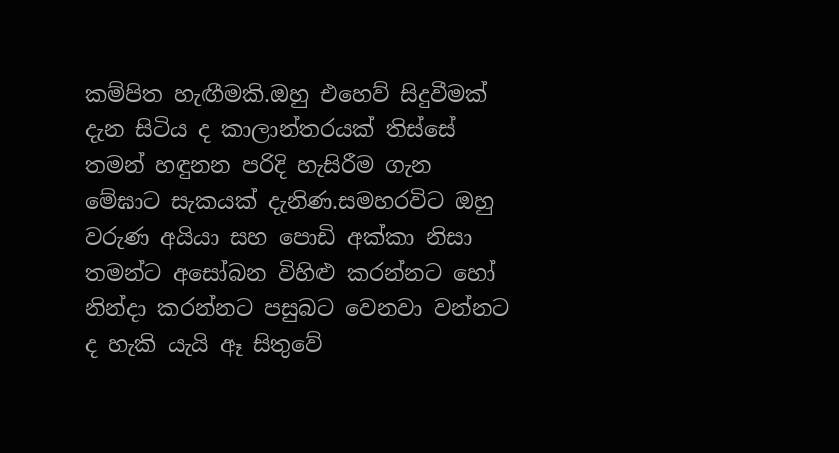කම්පිත හැඟීමකි.ඔහු එහෙව් සිදුවීමක් දැන සිටිය ද කාලාන්තරයක් තිස්සේ තමන් හඳුනන පරිදි හැසිරීම ගැන මේඝාට සැකයක් දැනිණ.සමහරවිට ඔහු වරුණ අයියා සහ පොඩි අක්කා නිසා තමන්ට අසෝබන විහිළු කරන්නට හෝ නින්දා කරන්නට පසුබට වෙනවා වන්නට ද හැකි යැයි ඈ සිතුවේ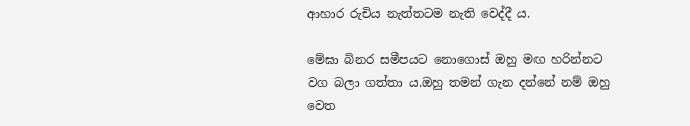ආහාර රුචිය නැත්තටම නැති වෙද්දී ය.

මේඝා බිනර සමීපයට නොගොස් ඔහු මඟ හරින්නට වග බලා ගත්තා ය.ඔහු තමන් ගැන දන්නේ නම් ඔහු වෙත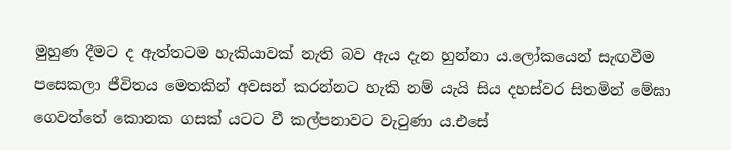මුහුණ දීමට ද ඇත්තටම හැකියාවක් නැති බව ඇය දැන හුන්නා ය.ලෝකයෙන් සැඟවීම පසෙකලා ජීවිතය මෙතකින් අවසන් කරන්නට හැකි නම් යැයි සිය දහස්වර සිතමින් මේඝා ගෙවත්තේ කොනක ගසක් යටට වී කල්පනාවට වැටුණා ය.එසේ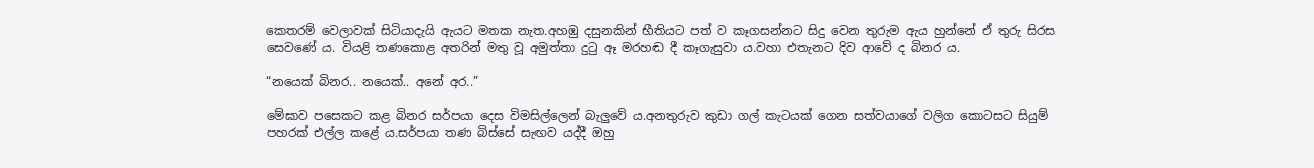කෙතරම් වෙලාවක් සිටියාදැයි ඇයට මතක නැත.අහඹු දසුනකින් භීතියට පත් ව කෑගසන්නට සිදු වෙන තුරුම ඇය හුන්නේ ඒ තුරු සිරස සෙවණේ ය. වියළි තණකොළ අතරින් මතු වූ අමුත්තා දුටු ඈ මරහඬ දී කෑගැසුවා ය.වහා එතැනට දිව ආවේ ද බිනර ය.

“නයෙක් බිනර.. නයෙක්.. අනේ අර..”

මේඝාව පසෙකට කළ බිනර සර්පයා දෙස විමසිල්ලෙන් බැලුවේ ය.අනතුරුව කුඩා ගල් කැටයක් ගෙන සත්වයාගේ වලිග කොටසට සියුම් පහරක් එල්ල කළේ ය.සර්පයා තණ බිස්සේ සැඟව යද්දී ඔහු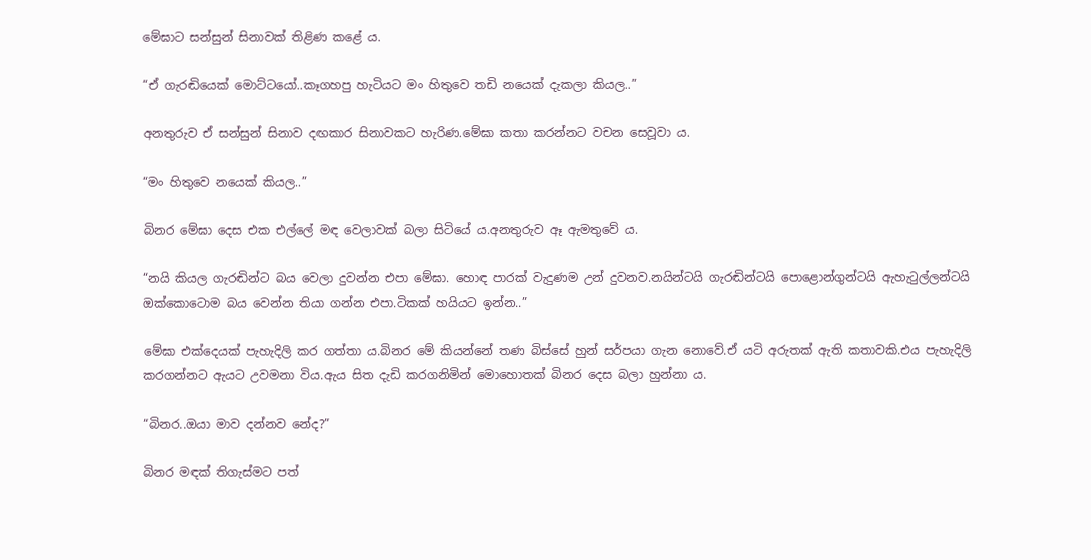මේඝාට සන්සුන් සිනාවක් තිළිණ කළේ ය.

“ඒ ගැරඬියෙක් මොට්ටයෝ..කෑගහපු හැටියට මං හිතුවෙ තඩි නයෙක් දැකලා කියල..”

අනතුරුව ඒ සන්සුන් සිනාව දඟකාර සිනාවකට හැරිණ.මේඝා කතා කරන්නට වචන සෙවූවා ය.

“මං හිතුවෙ නයෙක් කියල..”

බිනර මේඝා දෙස එක එල්ලේ මඳ වෙලාවක් බලා සිටියේ ය.අනතුරුව ඈ ඇමතුවේ ය.

“නයි කියල ගැරඬින්ට බය වෙලා දුවන්න එපා මේඝා. හොඳ පාරක් වැදුණම උන් දුවනව.නයින්ටයි ගැරඬින්ටයි පොළොන්ගුන්ටයි ඇහැටුල්ලන්ටයි ඔක්කොටොම බය වෙන්න තියා ගන්න එපා.ටිකක් හයියට ඉන්න..”

මේඝා එක්දෙයක් පැහැදිලි කර ගත්තා ය.බිනර මේ කියන්නේ තණ බිස්සේ හුන් සර්පයා ගැන නොවේ.ඒ යටි අරුතක් ඇති කතාවකි.එය පැහැදිලි කරගන්නට ඇයට උවමනා විය.ඇය සිත දැඩි කරගනිමින් මොහොතක් බිනර දෙස බලා හුන්නා ය.

“බිනර..ඔයා මාව දන්නව නේද?”

බිනර මඳක් තිගැස්මට පත්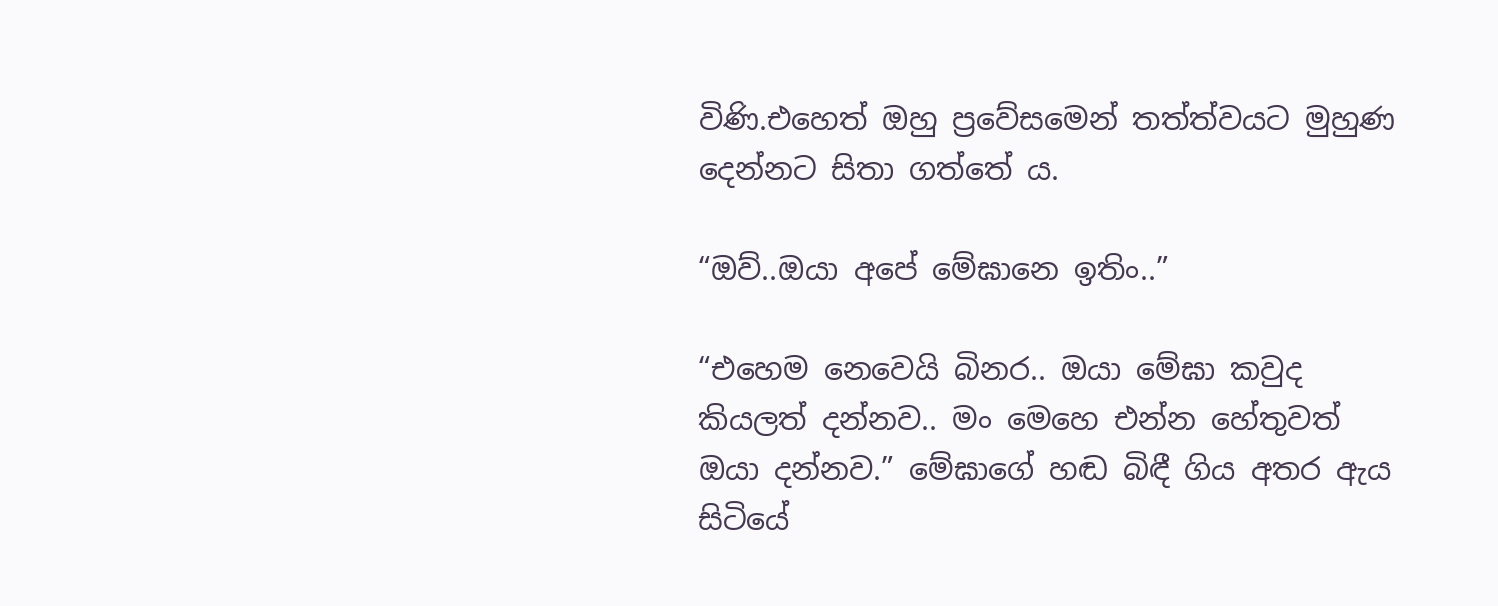විණි.එහෙත් ඔහු ප්‍රවේසමෙන් තත්ත්වයට මුහුණ දෙන්නට සිතා ගත්තේ ය.

“ඔව්..ඔයා අපේ මේඝානෙ ඉතිං..”

“එහෙම නෙවෙයි බිනර.. ඔයා මේඝා කවුද කියලත් දන්නව.. මං මෙහෙ එන්න හේතුවත් ඔයා දන්නව.” මේඝාගේ හඬ බිඳී ගිය අතර ඇය සිටියේ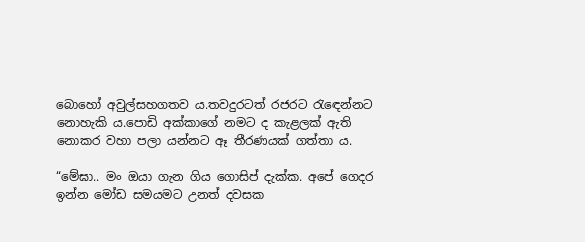බොහෝ අවුල්සහගතව ය.තවදුරටත් රජරට රැඳෙන්නට නොහැකි ය.පොඩි අක්කාගේ නමට ද කැළලක් ඇති නොකර වහා පලා යන්නට ඈ තීරණයක් ගත්තා ය.

“මේඝා.. මං ඔයා ගැන ගිය ගොසිප් දැක්ක. අපේ ගෙදර ඉන්න මෝඩ සමයමට උනත් දවසක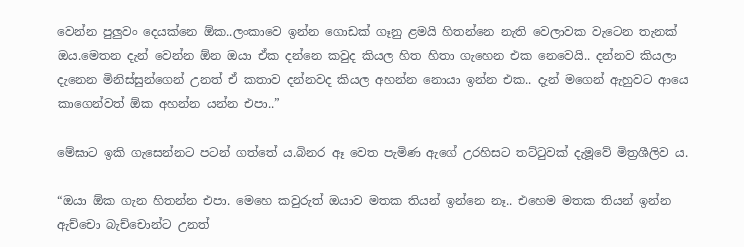වෙන්න පුලුවං දෙයක්නෙ ඕක..ලංකාවෙ ඉන්න ගොඩක් ගෑනු ළමයි හිතන්නෙ නැති වෙලාවක වැටෙන තැනක් ඔය.මෙතන දැන් වෙන්න ඕන ඔයා ඒක දන්නෙ කවුද කියල හිත හිතා ගැහෙන එක නෙවෙයි.. දන්නව කියලා දැනෙන මිනිස්සුන්ගෙන් උනත් ඒ කතාව දන්නවද කියල අහන්න නොයා ඉන්න එක.. දැන් මගෙන් ඇහුවට ආයෙ කාගෙන්වත් ඕක අහන්න යන්න එපා..”

මේඝාට ඉකි ගැසෙන්නට පටන් ගත්තේ ය.බිනර ඈ වෙත පැමිණ ඇගේ උරහිසට තට්ටුවක් දැමූවේ මිත්‍රශීලිව ය.

“ඔයා ඕක ගැන හිතන්න එපා. මෙහෙ කවුරුත් ඔයාව මතක තියන් ඉන්නෙ නෑ.. එහෙම මතක තියන් ඉන්න ඇච්චො බැච්චොන්ට උනත්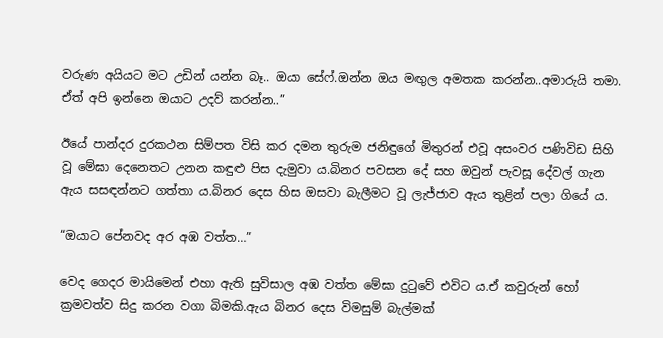වරුණ අයියට මට උඩින් යන්න බෑ.. ඔයා සේෆ්.ඔන්න ඔය මඟුල අමතක කරන්න..අමාරුයි තමා. ඒත් අපි ඉන්නෙ ඔයාට උදව් කරන්න..”

ඊයේ පාන්දර දුරකථන සිම්පත විසි කර දමන තුරුම ජනිඳුගේ මිතුරන් එවූ අසංවර පණිවිඩ සිහි වූ මේඝා දෙනෙතට උනන කඳුළු පිස දැමුවා ය.බිනර පවසන දේ සහ ඔවුන් පැවසූ දේවල් ගැන ඇය සසඳන්නට ගත්තා ය.බිනර දෙස හිස ඔසවා බැලීමට වූ ලැජ්ජාව ඇය තුළින් පලා ගියේ ය.

“ඔයාට පේනවද අර අඹ වත්ත…”

වෙද ගෙදර මායිමෙන් එහා ඇති සුවිසාල අඹ වත්ත මේඝා දුටුවේ එවිට ය.ඒ කවුරුන් හෝ ක්‍රමවත්ව සිදු කරන වගා බිමකි.ඇය බිනර දෙස විමසුම් බැල්මක්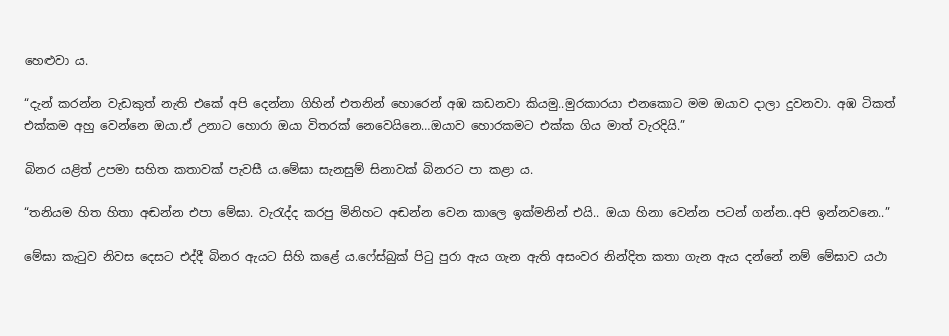හෙළුවා ය.

“දැන් කරන්න වැඩකුත් නැති එකේ අපි දෙන්නා ගිහින් එතනින් හොරෙන් අඹ කඩනවා කියමු..මුරකාරයා එනකොට මම ඔයාව දාලා දුවනවා. අඹ ටිකත් එක්කම අහු වෙන්නෙ ඔයා.ඒ උනාට හොරා ඔයා විතරක් නෙවෙයිනෙ…ඔයාව හොරකමට එක්ක ගිය මාත් වැරදියි.”

බිනර යළිත් උපමා සහිත කතාවක් පැවසී ය.මේඝා සැනසුම් සිනාවක් බිනරට පා කළා ය.

“තනියම හිත හිතා අඬන්න එපා මේඝා. වැරැද්ද කරපු මිනිහට අඬන්න වෙන කාලෙ ඉක්මනින් එයි.. ඔයා හිනා වෙන්න පටන් ගන්න..අපි ඉන්නවනෙ..”

මේඝා කැටුව නිවස දෙසට එද්දී බිනර ඇයට සිහි කළේ ය.ෆේස්බුක් පිටු පුරා ඇය ගැන ඇති අසංවර නින්දිත කතා ගැන ඇය දන්නේ නම් මේඝාව යථා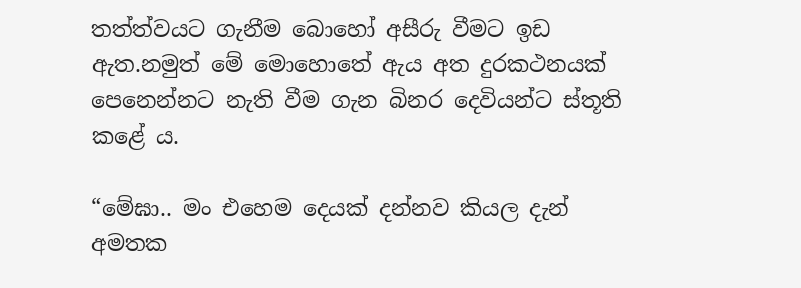තත්ත්වයට ගැනීම බොහෝ අසීරු වීමට ඉඩ ඇත.නමුත් මේ මොහොතේ ඇය අත දුරකථනයක් පෙනෙන්නට නැති වීම ගැන බිනර දෙවියන්ට ස්තූති කළේ ය.

“මේඝා.. මං එහෙම දෙයක් දන්නව කියල දැන් අමතක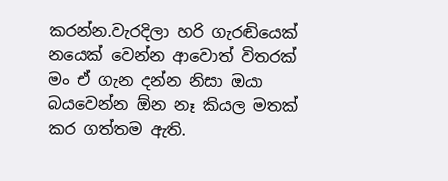කරන්න.වැරදිලා හරි ගැරඬියෙක් නයෙක් වෙන්න ආවොත් විතරක් මං ඒ ගැන දන්න නිසා ඔයා බයවෙන්න ඕන නෑ කියල මතක් කර ගත්තම ඇති.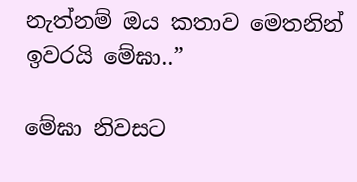නැත්නම් ඔය කතාව මෙතනින් ඉවරයි මේඝා..”

මේඝා නිවසට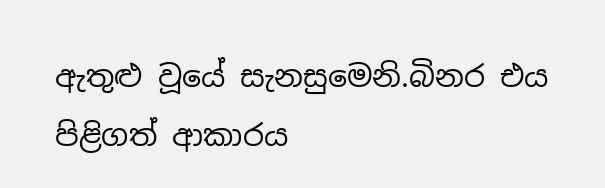ඇතුළු වූයේ සැනසුමෙනි.බිනර එය පිළිගත් ආකාරය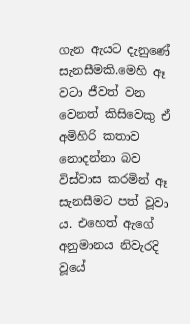ගැන ඇයට දැනුණේ සැනසීමකි.මෙහි ඈ වටා ජීවත් වන වෙනත් කිසිවෙකු ඒ අමිහිරි කතාව නොදන්නා බව විස්වාස කරමින් ඈ සැනසීමට පත් වූවා ය. එහෙත් ඇගේ අනුමානය නිවැරදි වූයේ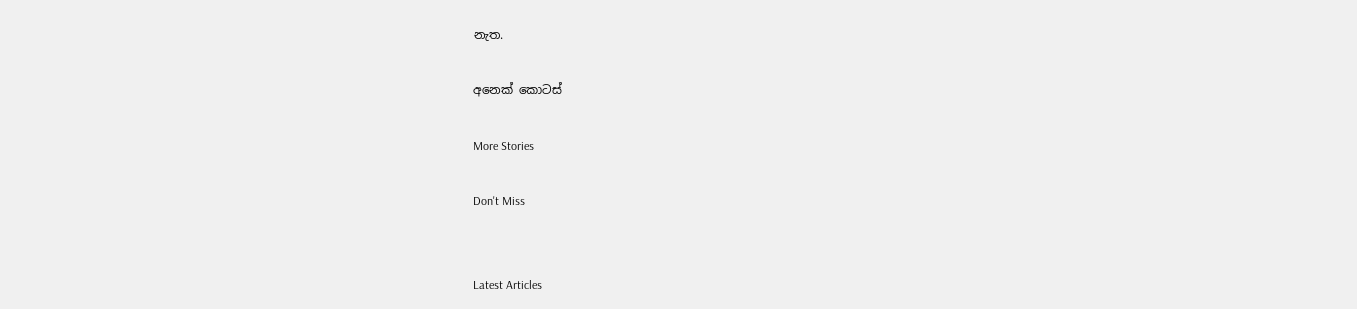නැත.

අනෙක් කොටස්

More Stories

Don't Miss


Latest Articles